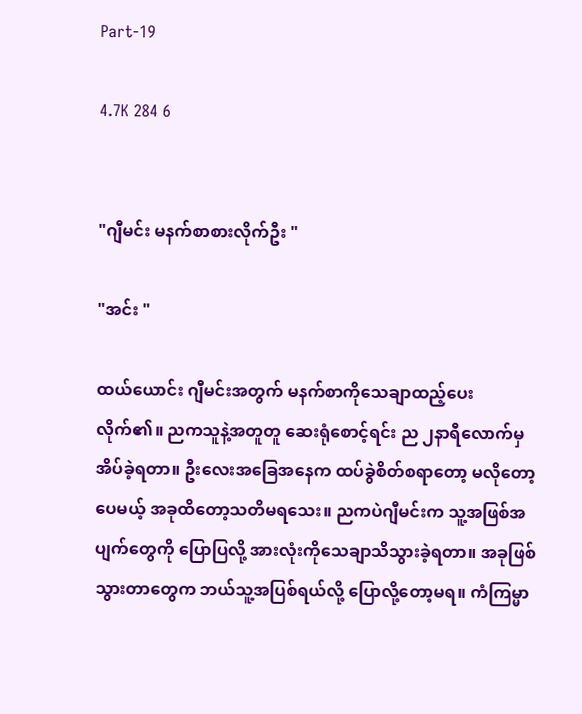Part-19

4.7K 284 6


"ဂျီမင်း မနက်စာစားလိုက်ဦး "

"အင်း "

ထယ်ယောင်း ဂျီမင်းအတွက် မနက်စာကိုသေချာထည့်ပေးလိုက်၏။ ညကသူနဲ့အတူတူ ဆေးရုံစောင့်ရင်း ည ၂နာရီလောက်မှ အိပ်ခဲ့ရတာ။ ဦးလေးအခြေအနေက ထပ်ခွဲစိတ်စရာတော့ မလိုတော့ပေမယ့် အခုထိတော့သတိမရသေး။ ညကပဲဂျီမင်းက သူ့အဖြစ်အပျက်တွေကို ပြောပြလို့ အားလုံးကိုသေချာသိသွားခဲ့ရတာ။ အခုဖြစ်သွားတာတွေက ဘယ်သူ့အပြစ်ရယ်လို့ ပြောလို့တော့မရ။ ကံကြမ္မာ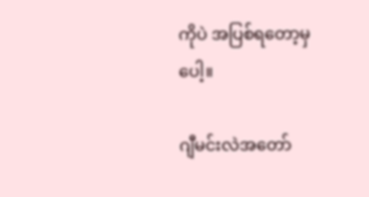ကိုပဲ အပြစ်ရတော့မှပေါ့။

ဂျီမင်းလဲအတော်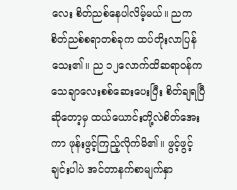လေး စိတ်ညစ်နေပါလိမ့်မယ်။ ညက စိတ်ညစ်စရာတစ်ခုက ထပ်တိုးလာပြန်သေး၏။ ည ၁၂လောက်ထိဆရာဝန်ကသေချာလေးစစ်ဆေးပေးပြီး စိတ်ချရပြီဆိုတော့မှ ထယ်ယောင်းတို့လဲစိတ်အေးကာ ဖုန်းဖွင့်ကြည့်လိုက်မိ၏။ ဖွင့်ဖွင့်ချင်းပါပဲ အင်တာနက်စာမျက်နှာ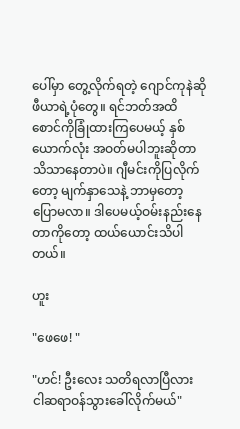ပေါ်မှာ တွေ့လိုက်ရတဲ့ ဂျောင်ကုနဲဆိုဖီယာရဲ့ပုံတွေ။ ရင်ဘတ်အထိ စောင်ကိုခြုံထားကြပေမယ့် နှစ်ယောက်လုံး အဝတ်မပါဘူးဆိုတာ သိသာနေတာပဲ။ ဂျီမင်းကိုပြလိုက်တော့ မျက်နှာသေနဲ့ ဘာမှတော့ပြောမလာ။ ဒါပေမယ့်ဝမ်းနည်းနေတာကိုတော့ ထယ်ယောင်းသိပါတယ်။

ဟူး

"ဖေဖေ! "

"ဟင်! ဦးလေး သတိရလာပြီလား ငါဆရာဝန်သွားခေါ်လိုက်မယ်"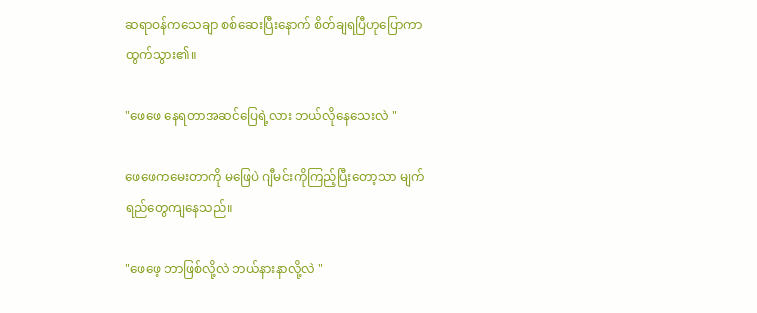ဆရာဝန်ကသေချာ စစ်ဆေးပြီးနောက် စိတ်ချရပြီဟုပြောကာ ထွက်သွား၏။

"ဖေဖေ နေရတာအဆင်ပြေရဲ့လား ဘယ်လိုနေသေးလဲ "

ဖေဖေကမေးတာကို မဖြေပဲ ဂျီမင်းကိုကြည့်ပြီးတော့သာ မျက်ရည်တွေကျနေသည်။

"ဖေဖေ့ ဘာဖြစ်လို့လဲ ဘယ်နားနာလို့လဲ "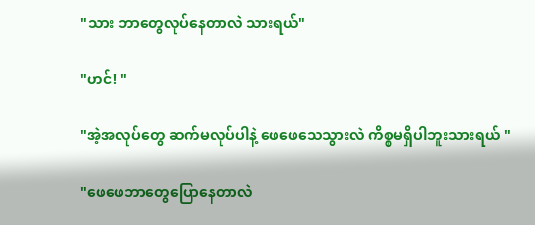"သား ဘာတွေလုပ်နေတာလဲ သားရယ်"

"ဟင်! "

"အဲ့အလုပ်တွေ ဆက်မလုပ်ပါနဲ့ ဖေဖေသေသွားလဲ ကိစ္စမရှိပါဘူးသားရယ် "

"ဖေဖေဘာတွေပြောနေတာလဲ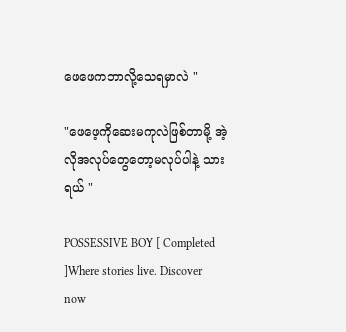ဖေဖေကဘာလို့သေရမှာလဲ "

"ဖေဖေ့ကိုဆေးမကုလဲဖြစ်တာမို့ အဲ့လိုအလုပ်တွေတော့မလုပ်ပါနဲ့ သားရယ် "

POSSESSIVE BOY [ Completed ]Where stories live. Discover now